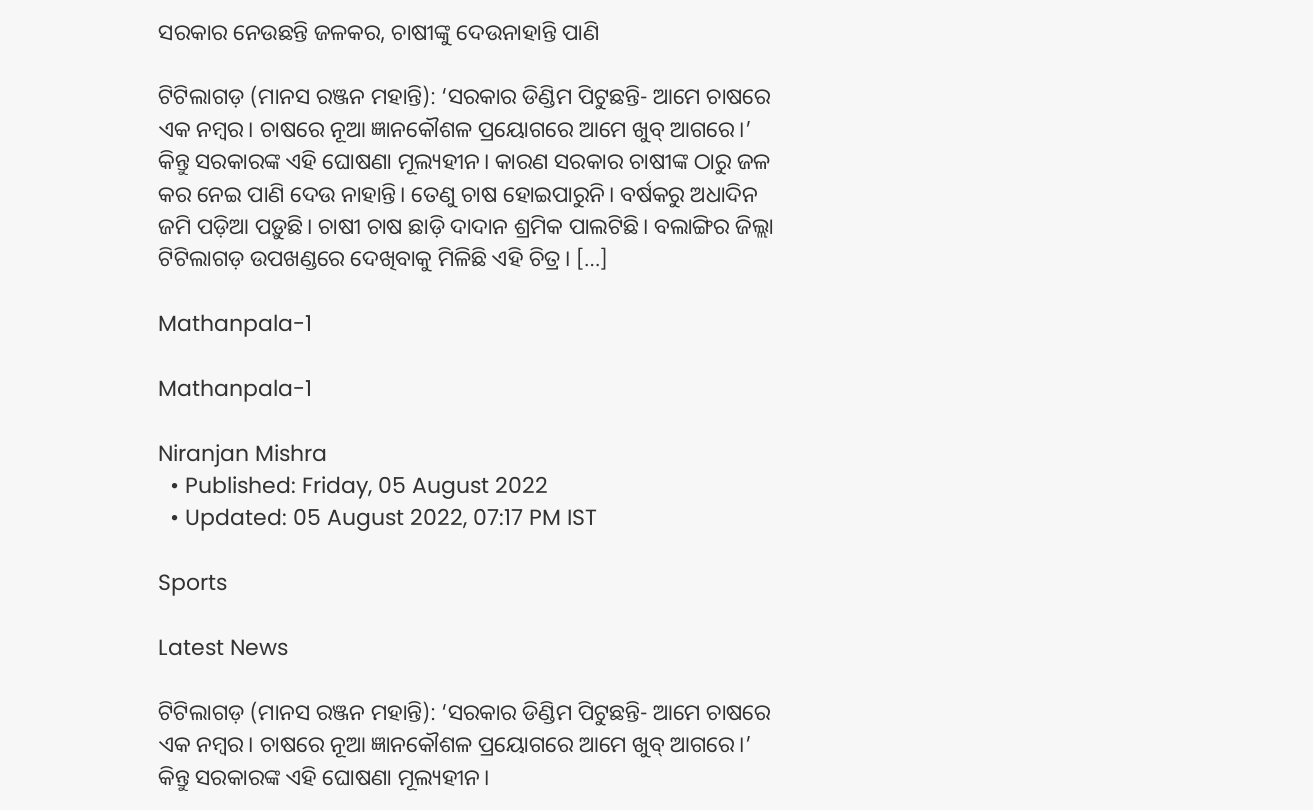ସରକାର ନେଉଛନ୍ତି ଜଳକର, ଚାଷୀଙ୍କୁ ଦେଉନାହାନ୍ତି ପାଣି

ଟିଟିଲାଗଡ଼ (ମାନସ ରଞ୍ଜନ ମହାନ୍ତି): ‘ସରକାର ଡିଣ୍ଡିମ ପିଟୁଛନ୍ତି- ଆମେ ଚାଷରେ ଏକ ନମ୍ବର। ଚାଷରେ ନୂଆ ଜ୍ଞାନକୌଶଳ ପ୍ରୟୋଗରେ ଆମେ ଖୁବ୍ ଆଗରେ।’ କିନ୍ତୁ ସରକାରଙ୍କ ଏହି ଘୋଷଣା ମୂଲ୍ୟହୀନ। କାରଣ ସରକାର ଚାଷୀଙ୍କ ଠାରୁ ଜଳ କର ନେଇ ପାଣି ଦେଉ ନାହାନ୍ତି। ତେଣୁ ଚାଷ ହୋଇପାରୁନି। ବର୍ଷକରୁ ଅଧାଦିନ ଜମି ପଡ଼ିଆ ପଡ଼ୁଛି। ଚାଷୀ ଚାଷ ଛାଡ଼ି ଦାଦାନ ଶ୍ରମିକ ପାଲଟିଛି। ବଲାଙ୍ଗିର ଜିଲ୍ଲା ଟିଟିଲାଗଡ଼ ଉପଖଣ୍ଡରେ ଦେଖିବାକୁ ମିଳିଛି ଏହି ଚିତ୍ର। […]

Mathanpala-1

Mathanpala-1

Niranjan Mishra
  • Published: Friday, 05 August 2022
  • Updated: 05 August 2022, 07:17 PM IST

Sports

Latest News

ଟିଟିଲାଗଡ଼ (ମାନସ ରଞ୍ଜନ ମହାନ୍ତି): ‘ସରକାର ଡିଣ୍ଡିମ ପିଟୁଛନ୍ତି- ଆମେ ଚାଷରେ ଏକ ନମ୍ବର। ଚାଷରେ ନୂଆ ଜ୍ଞାନକୌଶଳ ପ୍ରୟୋଗରେ ଆମେ ଖୁବ୍ ଆଗରେ।’ କିନ୍ତୁ ସରକାରଙ୍କ ଏହି ଘୋଷଣା ମୂଲ୍ୟହୀନ।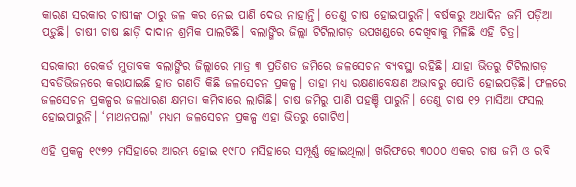କାରଣ ସରକାର ଚାଷୀଙ୍କ ଠାରୁ ଜଳ କର ନେଇ ପାଣି ଦେଉ ନାହାନ୍ତି। ତେଣୁ ଚାଷ ହୋଇପାରୁନି। ବର୍ଷକରୁ ଅଧାଦିନ ଜମି ପଡ଼ିଆ ପଡ଼ୁଛି। ଚାଷୀ ଚାଷ ଛାଡ଼ି ଦାଦାନ ଶ୍ରମିକ ପାଲଟିଛି। ବଲାଙ୍ଗିର ଜିଲ୍ଲା ଟିଟିଲାଗଡ଼ ଉପଖଣ୍ଡରେ ଦେଖିବାକୁ ମିଳିଛି ଏହି ଚିତ୍ର।

ସରକାରୀ ରେକର୍ଡ ମୁତାବକ ବଲାଙ୍ଗିର ଜିଲ୍ଲାରେ ମାତ୍ର ୩ ପ୍ରତିଶତ ଜମିରେ ଜଳସେଚନ ବ୍ୟବସ୍ଥା ରହିଛି। ଯାହା ଭିତରୁ ଟିଟିଲାଗଡ଼ ସବଡିଭିଜନରେ କରାଯାଇଛି ହାତ ଗଣତି କିଛି ଜଳସେଚନ ପ୍ରକଳ୍ପ। ତାହା ମଧ୍ୟ ରକ୍ଷଣାବେକ୍ଷଣ ଅଭାବରୁ ପୋତି ହୋଇପଡ଼ିଛି। ଫଳରେ ଜଳସେଚନ ପ୍ରକଳ୍ପର ଜଳଧାରଣ କ୍ଷମତା କମିବାରେ ଲାଗିଛି। ଚାଷ ଜମିରୁ ପାଣି ପହଞ୍ଚି ପାରୁନି। ତେଣୁ ଚାଷ ୧୨ ମାସିଆ ଫସଲ ହୋଇପାରୁନି। ‘ମାଥନପଲା' ମଧ୍ୟମ ଜଳସେଚନ ପ୍ରକଳ୍ପ ଏହା ଭିତରୁ ଗୋଟିଏ।

ଏହି ପ୍ରକଳ୍ପ ୧୯୭୨ ମସିହାରେ ଆରମ୍ଭ ହୋଇ ୧୯୮୦ ମସିହାରେ ସମ୍ପୂର୍ଣ୍ଣ ହୋଇଥିଲା। ଖରିଫରେ ୩୦୦୦ ଏକର ଚାଷ ଜମି ଓ ରବି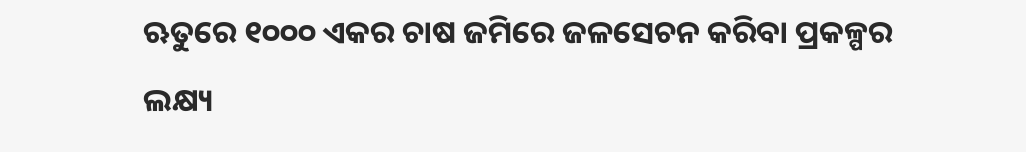ଋତୁରେ ୧୦୦୦ ଏକର ଚାଷ ଜମିରେ ଜଳସେଚନ କରିବା ପ୍ରକଳ୍ପର ଲକ୍ଷ୍ୟ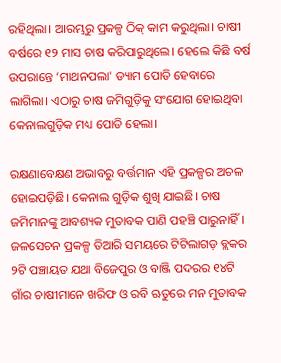ରହିଥିଲା। ଆରମ୍ଭରୁ ପ୍ରକଳ୍ପ ଠିକ୍ କାମ କରୁଥିଲା। ଚାଷୀ ବର୍ଷରେ ୧୨ ମାସ ଚାଷ କରିପାରୁଥିଲେ। ହେଲେ କିଛି ବର୍ଷ ଉପରାନ୍ତେ ‘ମାଥନପଲା' ଡ୍ୟାମ ପୋତି ହେବାରେ ଲାଗିଲା। ଏଠାରୁ ଚାଷ ଜମିଗୁଡ଼ିକୁ ସଂଯୋଗ ହୋଇଥିବା କେନାଲଗୁଡ଼ିକ ମଧ୍ୟ ପୋତି ହେଲା।

ରକ୍ଷଣାବେକ୍ଷଣ ଅଭାବରୁ ବର୍ତ୍ତମାନ ଏହି ପ୍ରକଳ୍ପର ଅଚଳ ହୋଇପଡ଼ିଛି। କେନାଲ ଗୁଡ଼ିକ ଶୁଖି ଯାଇଛି। ଚାଷ ଜମିମାନଙ୍କୁ ଆବଶ୍ୟକ ମୁତାବକ ପାଣି ପହଞ୍ଚି ପାରୁନାହିଁ। ଜଳସେଚନ ପ୍ରକଳ୍ପ ତିଆରି ସମୟରେ ଟିଟିଲାଗଡ଼ ବ୍ଲକର ୨ଟି ପଞ୍ଚାୟତ ଯଥା ବିଜେପୁର ଓ ବାଞ୍ଜି ପଦରର ୧୪ଟି ଗାଁର ଚାଷୀମାନେ ଖରିଫ ଓ ରବି ଋତୁରେ ମନ ମୁତାବକ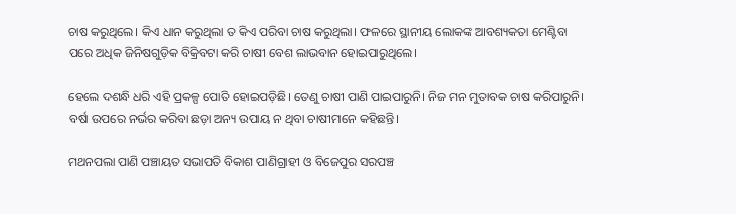ଚାଷ କରୁଥିଲେ। କିଏ ଧାନ କରୁଥିଲା ତ କିଏ ପରିବା ଚାଷ କରୁଥିଲା। ଫଳରେ ସ୍ଥାନୀୟ ଲୋକଙ୍କ ଆବଶ୍ୟକତା ମେଣ୍ଟିବା ପରେ ଅଧିକ ଜିନିଷଗୁଡ଼ିକ ବିକ୍ରିବଟା କରି ଚାଷୀ ବେଶ ଲାଭବାନ ହୋଇପାରୁଥିଲେ।

ହେଲେ ଦଶନ୍ଧି ଧରି ଏହି ପ୍ରକଳ୍ପ ପୋତି ହୋଇପଡ଼ିଛି। ତେଣୁ ଚାଷୀ ପାଣି ପାଇପାରୁନି। ନିଜ ମନ ମୁତାବକ ଚାଷ କରିପାରୁନି। ବର୍ଷା ଉପରେ ନର୍ଭର କରିବା ଛଡ଼ା ଅନ୍ୟ ଉପାୟ ନ ଥିବା ଚାଷୀମାନେ କହିଛନ୍ତି।

ମଥନପଲା ପାଣି ପଞ୍ଚାୟତ ସଭାପତି ବିକାଶ ପାଣିଗ୍ରାହୀ ଓ ବିଜେପୁର ସରପଞ୍ଚ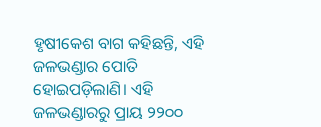ହୃଷୀକେଶ ବାଗ କହିଛନ୍ତି, ଏହି ଜଳଭଣ୍ଡାର ପୋତି ହୋଇପଡ଼ିଲାଣି। ଏହି ଜଳଭଣ୍ଡାରରୁ ପ୍ରାୟ ୨୨୦୦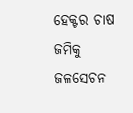ହେକ୍ଟର ଚାଷ ଜମିକୁ ଜଳସେଚନ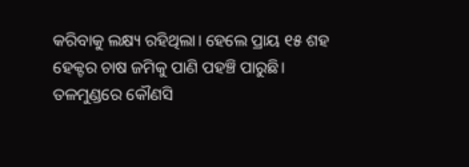କରିବାକୁ ଲକ୍ଷ୍ୟ ରହିଥିଲା। ହେଲେ ପ୍ରାୟ ୧୫ ଶହ ହେକ୍ଟର ଚାଷ ଜମିକୁ ପାଣି ପହଞ୍ଚି ପାରୁଛି। ତଳମୁଣ୍ଡରେ କୌଣସି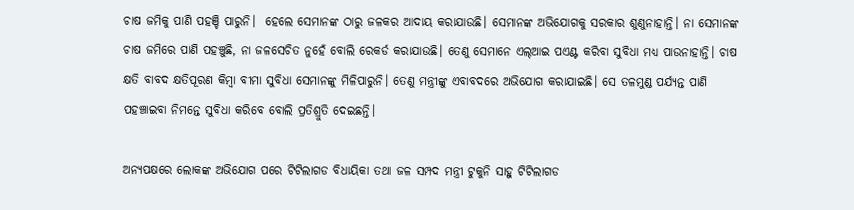ଚାଷ ଜମିକୁ ପାଣି ପହଞ୍ଚି ପାରୁନି।  ହେଲେ ସେମାନଙ୍କ ଠାରୁ ଜଳକର ଆଦାୟ କରାଯାଉଛି। ସେମାନଙ୍କ ଅଭିଯୋଗକୁ ସରକାର ଶୁଣୁନାହାନ୍ତି। ନା ସେମାନଙ୍କ ଚାଷ ଜମିରେ ପାଣି ପହଞ୍ଚୁଛି, ନା ଜଳସେଚିତ ନୁହେଁ ବୋଲି ରେକର୍ଡ କରାଯାଉଛି। ତେଣୁ ସେମାନେ ଏଲ୍‌ଆଇ ପଏଣ୍ଟ କରିବା ସୁବିଧା ମଧ୍ୟ ପାଉନାହାନ୍ତି। ଚାଷ କ୍ଷତି ବାବଦ କ୍ଷତିପୂରଣ କିମ୍ବା ବୀମା ସୁବିଧା ସେମାନଙ୍କୁ ମିଳିପାରୁନି। ତେଣୁ ମନ୍ତ୍ରୀଙ୍କୁ ଏବାବଦରେ ଅଭିଯୋଗ କରାଯାଇଛି। ସେ ତଳମୁଣ୍ଡ ପର୍ଯ୍ୟନ୍ତ ପାଣି ପହଞ୍ଚାଇବା ନିମନ୍ତେ ସୁବିଧା କରିବେ ବୋଲି ପ୍ରତିଶ୍ରୁତି ଦେଇଛନ୍ତି।

ଅନ୍ୟପକ୍ଷରେ ଲୋକଙ୍କ ଅଭିଯୋଗ ପରେ ଟିଟିଲାଗଡ ବିଧାୟିକା ତଥା ଜଳ ସମ୍ପଦ ମନ୍ତ୍ରୀ ଟୁକୁନି ସାହୁ ଟିଟିଲାଗଡ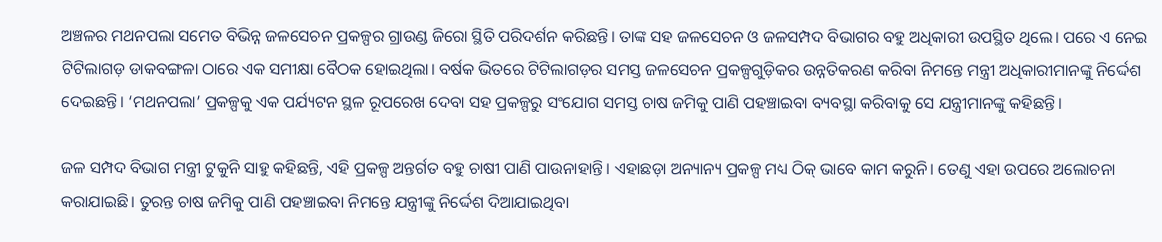ଅଞ୍ଚଳର ମଥନପଲା ସମେତ ବିଭିନ୍ନ ଜଳସେଚନ ପ୍ରକଳ୍ପର ଗ୍ରାଉଣ୍ଡ ଜିରୋ ସ୍ଥିତି ପରିଦର୍ଶନ କରିଛନ୍ତି। ତାଙ୍କ ସହ ଜଳସେଚନ ଓ ଜଳସମ୍ପଦ ବିଭାଗର ବହୁ ଅଧିକାରୀ ଉପସ୍ଥିତ ଥିଲେ। ପରେ ଏ ନେଇ ଟିଟିଲାଗଡ଼ ଡାକବଙ୍ଗଳା ଠାରେ ଏକ ସମୀକ୍ଷା ବୈଠକ ହୋଇଥିଲା। ବର୍ଷକ ଭିତରେ ଟିଟିଲାଗଡ଼ର ସମସ୍ତ ଜଳସେଚନ ପ୍ରକଳ୍ପଗୁଡ଼ିକର ଉନ୍ନତିକରଣ କରିବା ନିମନ୍ତେ ମନ୍ତ୍ରୀ ଅଧିକାରୀମାନଙ୍କୁ ନିର୍ଦ୍ଦେଶ ଦେଇଛନ୍ତି। ‘ମଥନପଲା’ ପ୍ରକଳ୍ପକୁ ଏକ ପର୍ଯ୍ୟଟନ ସ୍ଥଳ ରୂପରେଖ ଦେବା ସହ ପ୍ରକଳ୍ପରୁ ସଂଯୋଗ ସମସ୍ତ ଚାଷ ଜମିକୁ ପାଣି ପହଞ୍ଚାଇବା ବ୍ୟବସ୍ଥା କରିବାକୁ ସେ ଯନ୍ତ୍ରୀମାନଙ୍କୁ କହିଛନ୍ତି।

ଜଳ ସମ୍ପଦ ବିଭାଗ ମନ୍ତ୍ରୀ ଟୁକୁନି ସାହୁ କହିଛନ୍ତି, ଏହି ପ୍ରକଳ୍ପ ଅନ୍ତର୍ଗତ ବହୁ ଚାଷୀ ପାଣି ପାଉନାହାନ୍ତି। ଏହାଛଡ଼ା ଅନ୍ୟାନ୍ୟ ପ୍ରକଳ୍ପ ମଧ୍ୟ ଠିକ୍ ଭାବେ କାମ କରୁନି। ତେଣୁ ଏହା ଉପରେ ଅଲୋଚନା କରାଯାଇଛି। ତୁରନ୍ତ ଚାଷ ଜମିକୁ ପାଣି ପହଞ୍ଚାଇବା ନିମନ୍ତେ ଯନ୍ତ୍ରୀଙ୍କୁ ନିର୍ଦ୍ଦେଶ ଦିଆଯାଇଥିବା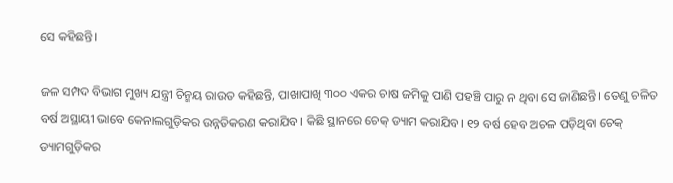ସେ କହିଛନ୍ତି।

ଜଳ ସମ୍ପଦ ବିଭାଗ ମୁଖ୍ୟ ଯନ୍ତ୍ରୀ ଚିନ୍ମୟ ରାଉତ କହିଛନ୍ତି, ପାଖାପାଖି ୩୦୦ ଏକର ଚାଷ ଜମିକୁ ପାଣି ପହଞ୍ଚି ପାରୁ ନ ଥିବା ସେ ଜାଣିଛନ୍ତି। ତେଣୁ ଚଳିତ ବର୍ଷ ଅସ୍ଥାୟୀ ଭାବେ କେନାଲଗୁଡ଼ିକର ଉନ୍ନତିକରଣ କରାଯିବ। କିଛି ସ୍ଥାନରେ ଚେକ୍ ଡ୍ୟାମ କରାଯିବ। ୧୨ ବର୍ଷ ହେବ ଅଚଳ ପଡ଼ିଥିବା ଚେକ୍ ଡ୍ୟାମଗୁଡ଼ିକର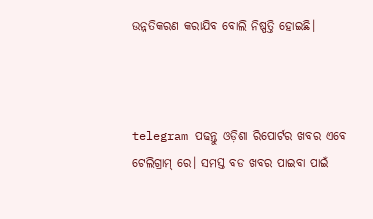ଉନ୍ନତିକରଣ କରାଯିବ ବୋଲି ନିଷ୍ପତ୍ତି ହୋଇଛି।



telegram ପଢନ୍ତୁ ଓଡ଼ିଶା ରିପୋର୍ଟର ଖବର ଏବେ ଟେଲିଗ୍ରାମ୍ ରେ। ସମସ୍ତ ବଡ ଖବର ପାଇବା ପାଇଁ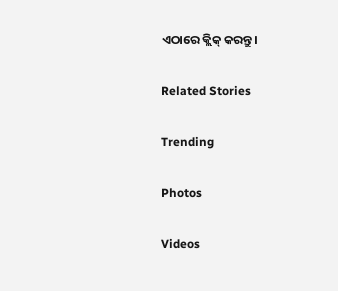ଏଠାରେ କ୍ଲିକ୍ କରନ୍ତୁ।

Related Stories

Trending

Photos

Videos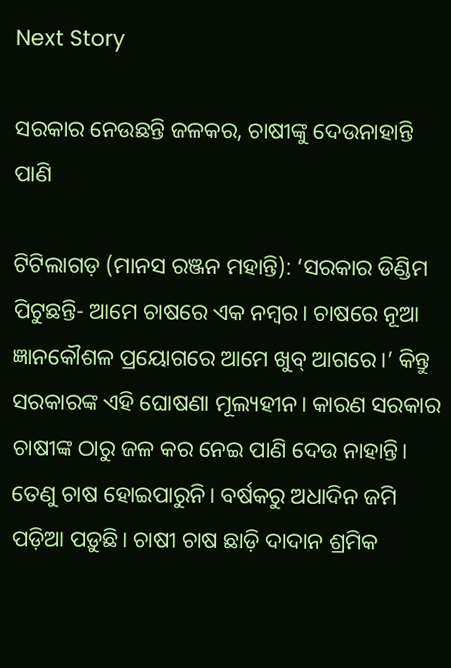Next Story

ସରକାର ନେଉଛନ୍ତି ଜଳକର, ଚାଷୀଙ୍କୁ ଦେଉନାହାନ୍ତି ପାଣି

ଟିଟିଲାଗଡ଼ (ମାନସ ରଞ୍ଜନ ମହାନ୍ତି): ‘ସରକାର ଡିଣ୍ଡିମ ପିଟୁଛନ୍ତି- ଆମେ ଚାଷରେ ଏକ ନମ୍ବର। ଚାଷରେ ନୂଆ ଜ୍ଞାନକୌଶଳ ପ୍ରୟୋଗରେ ଆମେ ଖୁବ୍ ଆଗରେ।’ କିନ୍ତୁ ସରକାରଙ୍କ ଏହି ଘୋଷଣା ମୂଲ୍ୟହୀନ। କାରଣ ସରକାର ଚାଷୀଙ୍କ ଠାରୁ ଜଳ କର ନେଇ ପାଣି ଦେଉ ନାହାନ୍ତି। ତେଣୁ ଚାଷ ହୋଇପାରୁନି। ବର୍ଷକରୁ ଅଧାଦିନ ଜମି ପଡ଼ିଆ ପଡ଼ୁଛି। ଚାଷୀ ଚାଷ ଛାଡ଼ି ଦାଦାନ ଶ୍ରମିକ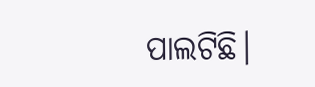ପାଲଟିଛି।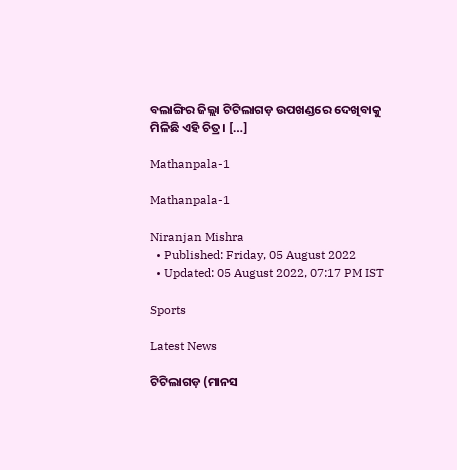ବଲାଙ୍ଗିର ଜିଲ୍ଲା ଟିଟିଲାଗଡ଼ ଉପଖଣ୍ଡରେ ଦେଖିବାକୁ ମିଳିଛି ଏହି ଚିତ୍ର। […]

Mathanpala-1

Mathanpala-1

Niranjan Mishra
  • Published: Friday, 05 August 2022
  • Updated: 05 August 2022, 07:17 PM IST

Sports

Latest News

ଟିଟିଲାଗଡ଼ (ମାନସ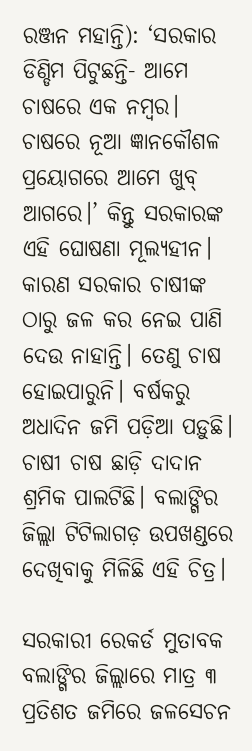ରଞ୍ଜନ ମହାନ୍ତି): ‘ସରକାର ଡିଣ୍ଡିମ ପିଟୁଛନ୍ତି- ଆମେ ଚାଷରେ ଏକ ନମ୍ବର। ଚାଷରେ ନୂଆ ଜ୍ଞାନକୌଶଳ ପ୍ରୟୋଗରେ ଆମେ ଖୁବ୍ ଆଗରେ।’ କିନ୍ତୁ ସରକାରଙ୍କ ଏହି ଘୋଷଣା ମୂଲ୍ୟହୀନ। କାରଣ ସରକାର ଚାଷୀଙ୍କ ଠାରୁ ଜଳ କର ନେଇ ପାଣି ଦେଉ ନାହାନ୍ତି। ତେଣୁ ଚାଷ ହୋଇପାରୁନି। ବର୍ଷକରୁ ଅଧାଦିନ ଜମି ପଡ଼ିଆ ପଡ଼ୁଛି। ଚାଷୀ ଚାଷ ଛାଡ଼ି ଦାଦାନ ଶ୍ରମିକ ପାଲଟିଛି। ବଲାଙ୍ଗିର ଜିଲ୍ଲା ଟିଟିଲାଗଡ଼ ଉପଖଣ୍ଡରେ ଦେଖିବାକୁ ମିଳିଛି ଏହି ଚିତ୍ର।

ସରକାରୀ ରେକର୍ଡ ମୁତାବକ ବଲାଙ୍ଗିର ଜିଲ୍ଲାରେ ମାତ୍ର ୩ ପ୍ରତିଶତ ଜମିରେ ଜଳସେଚନ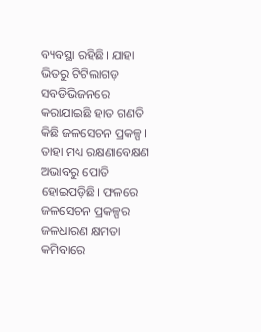ବ୍ୟବସ୍ଥା ରହିଛି। ଯାହା ଭିତରୁ ଟିଟିଲାଗଡ଼ ସବଡିଭିଜନରେ କରାଯାଇଛି ହାତ ଗଣତି କିଛି ଜଳସେଚନ ପ୍ରକଳ୍ପ। ତାହା ମଧ୍ୟ ରକ୍ଷଣାବେକ୍ଷଣ ଅଭାବରୁ ପୋତି ହୋଇପଡ଼ିଛି। ଫଳରେ ଜଳସେଚନ ପ୍ରକଳ୍ପର ଜଳଧାରଣ କ୍ଷମତା କମିବାରେ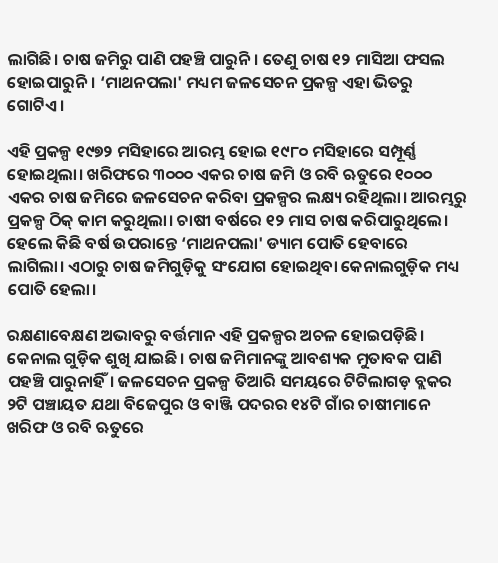ଲାଗିଛି। ଚାଷ ଜମିରୁ ପାଣି ପହଞ୍ଚି ପାରୁନି। ତେଣୁ ଚାଷ ୧୨ ମାସିଆ ଫସଲ ହୋଇପାରୁନି। ‘ମାଥନପଲା' ମଧ୍ୟମ ଜଳସେଚନ ପ୍ରକଳ୍ପ ଏହା ଭିତରୁ ଗୋଟିଏ।

ଏହି ପ୍ରକଳ୍ପ ୧୯୭୨ ମସିହାରେ ଆରମ୍ଭ ହୋଇ ୧୯୮୦ ମସିହାରେ ସମ୍ପୂର୍ଣ୍ଣ ହୋଇଥିଲା। ଖରିଫରେ ୩୦୦୦ ଏକର ଚାଷ ଜମି ଓ ରବି ଋତୁରେ ୧୦୦୦ ଏକର ଚାଷ ଜମିରେ ଜଳସେଚନ କରିବା ପ୍ରକଳ୍ପର ଲକ୍ଷ୍ୟ ରହିଥିଲା। ଆରମ୍ଭରୁ ପ୍ରକଳ୍ପ ଠିକ୍ କାମ କରୁଥିଲା। ଚାଷୀ ବର୍ଷରେ ୧୨ ମାସ ଚାଷ କରିପାରୁଥିଲେ। ହେଲେ କିଛି ବର୍ଷ ଉପରାନ୍ତେ ‘ମାଥନପଲା' ଡ୍ୟାମ ପୋତି ହେବାରେ ଲାଗିଲା। ଏଠାରୁ ଚାଷ ଜମିଗୁଡ଼ିକୁ ସଂଯୋଗ ହୋଇଥିବା କେନାଲଗୁଡ଼ିକ ମଧ୍ୟ ପୋତି ହେଲା।

ରକ୍ଷଣାବେକ୍ଷଣ ଅଭାବରୁ ବର୍ତ୍ତମାନ ଏହି ପ୍ରକଳ୍ପର ଅଚଳ ହୋଇପଡ଼ିଛି। କେନାଲ ଗୁଡ଼ିକ ଶୁଖି ଯାଇଛି। ଚାଷ ଜମିମାନଙ୍କୁ ଆବଶ୍ୟକ ମୁତାବକ ପାଣି ପହଞ୍ଚି ପାରୁନାହିଁ। ଜଳସେଚନ ପ୍ରକଳ୍ପ ତିଆରି ସମୟରେ ଟିଟିଲାଗଡ଼ ବ୍ଲକର ୨ଟି ପଞ୍ଚାୟତ ଯଥା ବିଜେପୁର ଓ ବାଞ୍ଜି ପଦରର ୧୪ଟି ଗାଁର ଚାଷୀମାନେ ଖରିଫ ଓ ରବି ଋତୁରେ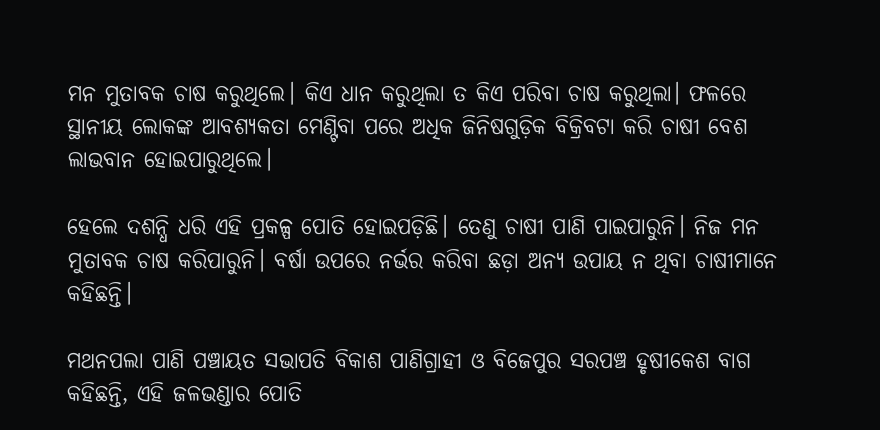ମନ ମୁତାବକ ଚାଷ କରୁଥିଲେ। କିଏ ଧାନ କରୁଥିଲା ତ କିଏ ପରିବା ଚାଷ କରୁଥିଲା। ଫଳରେ ସ୍ଥାନୀୟ ଲୋକଙ୍କ ଆବଶ୍ୟକତା ମେଣ୍ଟିବା ପରେ ଅଧିକ ଜିନିଷଗୁଡ଼ିକ ବିକ୍ରିବଟା କରି ଚାଷୀ ବେଶ ଲାଭବାନ ହୋଇପାରୁଥିଲେ।

ହେଲେ ଦଶନ୍ଧି ଧରି ଏହି ପ୍ରକଳ୍ପ ପୋତି ହୋଇପଡ଼ିଛି। ତେଣୁ ଚାଷୀ ପାଣି ପାଇପାରୁନି। ନିଜ ମନ ମୁତାବକ ଚାଷ କରିପାରୁନି। ବର୍ଷା ଉପରେ ନର୍ଭର କରିବା ଛଡ଼ା ଅନ୍ୟ ଉପାୟ ନ ଥିବା ଚାଷୀମାନେ କହିଛନ୍ତି।

ମଥନପଲା ପାଣି ପଞ୍ଚାୟତ ସଭାପତି ବିକାଶ ପାଣିଗ୍ରାହୀ ଓ ବିଜେପୁର ସରପଞ୍ଚ ହୃଷୀକେଶ ବାଗ କହିଛନ୍ତି, ଏହି ଜଳଭଣ୍ଡାର ପୋତି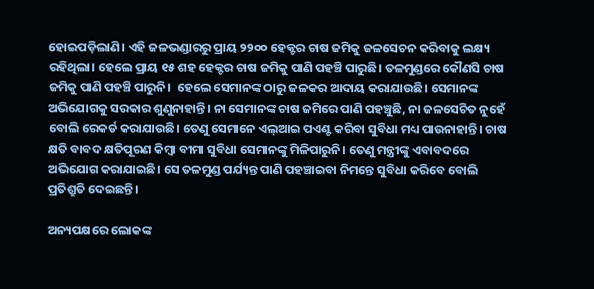ହୋଇପଡ଼ିଲାଣି। ଏହି ଜଳଭଣ୍ଡାରରୁ ପ୍ରାୟ ୨୨୦୦ ହେକ୍ଟର ଚାଷ ଜମିକୁ ଜଳସେଚନ କରିବାକୁ ଲକ୍ଷ୍ୟ ରହିଥିଲା। ହେଲେ ପ୍ରାୟ ୧୫ ଶହ ହେକ୍ଟର ଚାଷ ଜମିକୁ ପାଣି ପହଞ୍ଚି ପାରୁଛି। ତଳମୁଣ୍ଡରେ କୌଣସି ଚାଷ ଜମିକୁ ପାଣି ପହଞ୍ଚି ପାରୁନି।  ହେଲେ ସେମାନଙ୍କ ଠାରୁ ଜଳକର ଆଦାୟ କରାଯାଉଛି। ସେମାନଙ୍କ ଅଭିଯୋଗକୁ ସରକାର ଶୁଣୁନାହାନ୍ତି। ନା ସେମାନଙ୍କ ଚାଷ ଜମିରେ ପାଣି ପହଞ୍ଚୁଛି, ନା ଜଳସେଚିତ ନୁହେଁ ବୋଲି ରେକର୍ଡ କରାଯାଉଛି। ତେଣୁ ସେମାନେ ଏଲ୍‌ଆଇ ପଏଣ୍ଟ କରିବା ସୁବିଧା ମଧ୍ୟ ପାଉନାହାନ୍ତି। ଚାଷ କ୍ଷତି ବାବଦ କ୍ଷତିପୂରଣ କିମ୍ବା ବୀମା ସୁବିଧା ସେମାନଙ୍କୁ ମିଳିପାରୁନି। ତେଣୁ ମନ୍ତ୍ରୀଙ୍କୁ ଏବାବଦରେ ଅଭିଯୋଗ କରାଯାଇଛି। ସେ ତଳମୁଣ୍ଡ ପର୍ଯ୍ୟନ୍ତ ପାଣି ପହଞ୍ଚାଇବା ନିମନ୍ତେ ସୁବିଧା କରିବେ ବୋଲି ପ୍ରତିଶ୍ରୁତି ଦେଇଛନ୍ତି।

ଅନ୍ୟପକ୍ଷରେ ଲୋକଙ୍କ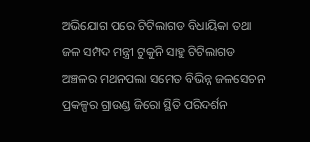ଅଭିଯୋଗ ପରେ ଟିଟିଲାଗଡ ବିଧାୟିକା ତଥା ଜଳ ସମ୍ପଦ ମନ୍ତ୍ରୀ ଟୁକୁନି ସାହୁ ଟିଟିଲାଗଡ ଅଞ୍ଚଳର ମଥନପଲା ସମେତ ବିଭିନ୍ନ ଜଳସେଚନ ପ୍ରକଳ୍ପର ଗ୍ରାଉଣ୍ଡ ଜିରୋ ସ୍ଥିତି ପରିଦର୍ଶନ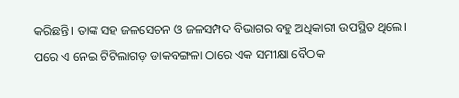କରିଛନ୍ତି। ତାଙ୍କ ସହ ଜଳସେଚନ ଓ ଜଳସମ୍ପଦ ବିଭାଗର ବହୁ ଅଧିକାରୀ ଉପସ୍ଥିତ ଥିଲେ। ପରେ ଏ ନେଇ ଟିଟିଲାଗଡ଼ ଡାକବଙ୍ଗଳା ଠାରେ ଏକ ସମୀକ୍ଷା ବୈଠକ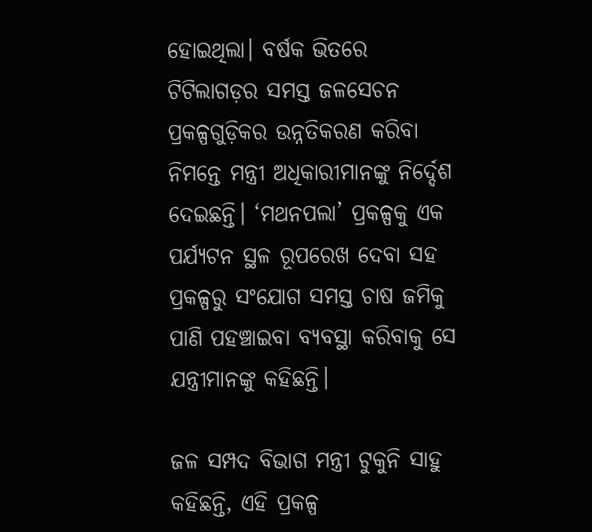ହୋଇଥିଲା। ବର୍ଷକ ଭିତରେ ଟିଟିଲାଗଡ଼ର ସମସ୍ତ ଜଳସେଚନ ପ୍ରକଳ୍ପଗୁଡ଼ିକର ଉନ୍ନତିକରଣ କରିବା ନିମନ୍ତେ ମନ୍ତ୍ରୀ ଅଧିକାରୀମାନଙ୍କୁ ନିର୍ଦ୍ଦେଶ ଦେଇଛନ୍ତି। ‘ମଥନପଲା’ ପ୍ରକଳ୍ପକୁ ଏକ ପର୍ଯ୍ୟଟନ ସ୍ଥଳ ରୂପରେଖ ଦେବା ସହ ପ୍ରକଳ୍ପରୁ ସଂଯୋଗ ସମସ୍ତ ଚାଷ ଜମିକୁ ପାଣି ପହଞ୍ଚାଇବା ବ୍ୟବସ୍ଥା କରିବାକୁ ସେ ଯନ୍ତ୍ରୀମାନଙ୍କୁ କହିଛନ୍ତି।

ଜଳ ସମ୍ପଦ ବିଭାଗ ମନ୍ତ୍ରୀ ଟୁକୁନି ସାହୁ କହିଛନ୍ତି, ଏହି ପ୍ରକଳ୍ପ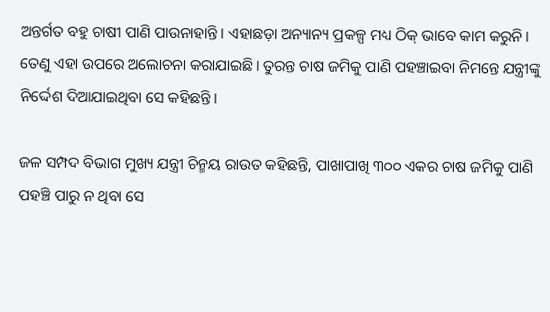ଅନ୍ତର୍ଗତ ବହୁ ଚାଷୀ ପାଣି ପାଉନାହାନ୍ତି। ଏହାଛଡ଼ା ଅନ୍ୟାନ୍ୟ ପ୍ରକଳ୍ପ ମଧ୍ୟ ଠିକ୍ ଭାବେ କାମ କରୁନି। ତେଣୁ ଏହା ଉପରେ ଅଲୋଚନା କରାଯାଇଛି। ତୁରନ୍ତ ଚାଷ ଜମିକୁ ପାଣି ପହଞ୍ଚାଇବା ନିମନ୍ତେ ଯନ୍ତ୍ରୀଙ୍କୁ ନିର୍ଦ୍ଦେଶ ଦିଆଯାଇଥିବା ସେ କହିଛନ୍ତି।

ଜଳ ସମ୍ପଦ ବିଭାଗ ମୁଖ୍ୟ ଯନ୍ତ୍ରୀ ଚିନ୍ମୟ ରାଉତ କହିଛନ୍ତି, ପାଖାପାଖି ୩୦୦ ଏକର ଚାଷ ଜମିକୁ ପାଣି ପହଞ୍ଚି ପାରୁ ନ ଥିବା ସେ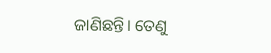ଜାଣିଛନ୍ତି। ତେଣୁ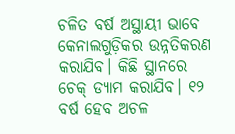ଚଳିତ ବର୍ଷ ଅସ୍ଥାୟୀ ଭାବେ କେନାଲଗୁଡ଼ିକର ଉନ୍ନତିକରଣ କରାଯିବ। କିଛି ସ୍ଥାନରେ ଚେକ୍ ଡ୍ୟାମ କରାଯିବ। ୧୨ ବର୍ଷ ହେବ ଅଚଳ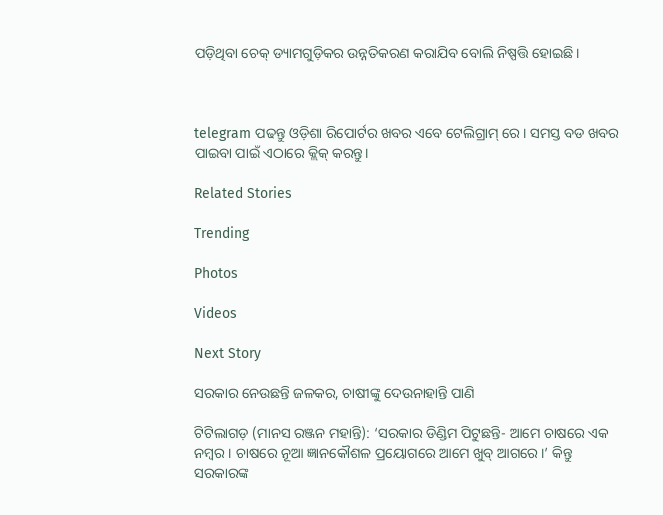ପଡ଼ିଥିବା ଚେକ୍ ଡ୍ୟାମଗୁଡ଼ିକର ଉନ୍ନତିକରଣ କରାଯିବ ବୋଲି ନିଷ୍ପତ୍ତି ହୋଇଛି।



telegram ପଢନ୍ତୁ ଓଡ଼ିଶା ରିପୋର୍ଟର ଖବର ଏବେ ଟେଲିଗ୍ରାମ୍ ରେ। ସମସ୍ତ ବଡ ଖବର ପାଇବା ପାଇଁ ଏଠାରେ କ୍ଲିକ୍ କରନ୍ତୁ।

Related Stories

Trending

Photos

Videos

Next Story

ସରକାର ନେଉଛନ୍ତି ଜଳକର, ଚାଷୀଙ୍କୁ ଦେଉନାହାନ୍ତି ପାଣି

ଟିଟିଲାଗଡ଼ (ମାନସ ରଞ୍ଜନ ମହାନ୍ତି): ‘ସରକାର ଡିଣ୍ଡିମ ପିଟୁଛନ୍ତି- ଆମେ ଚାଷରେ ଏକ ନମ୍ବର। ଚାଷରେ ନୂଆ ଜ୍ଞାନକୌଶଳ ପ୍ରୟୋଗରେ ଆମେ ଖୁବ୍ ଆଗରେ।’ କିନ୍ତୁ ସରକାରଙ୍କ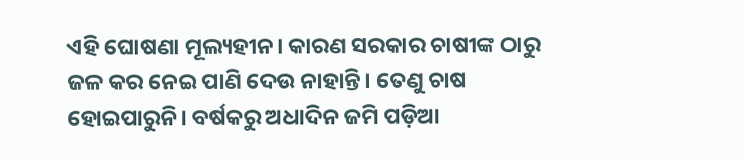ଏହି ଘୋଷଣା ମୂଲ୍ୟହୀନ। କାରଣ ସରକାର ଚାଷୀଙ୍କ ଠାରୁ ଜଳ କର ନେଇ ପାଣି ଦେଉ ନାହାନ୍ତି। ତେଣୁ ଚାଷ ହୋଇପାରୁନି। ବର୍ଷକରୁ ଅଧାଦିନ ଜମି ପଡ଼ିଆ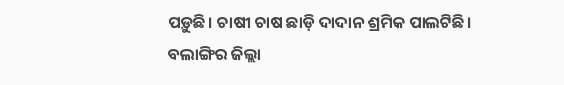ପଡ଼ୁଛି। ଚାଷୀ ଚାଷ ଛାଡ଼ି ଦାଦାନ ଶ୍ରମିକ ପାଲଟିଛି। ବଲାଙ୍ଗିର ଜିଲ୍ଲା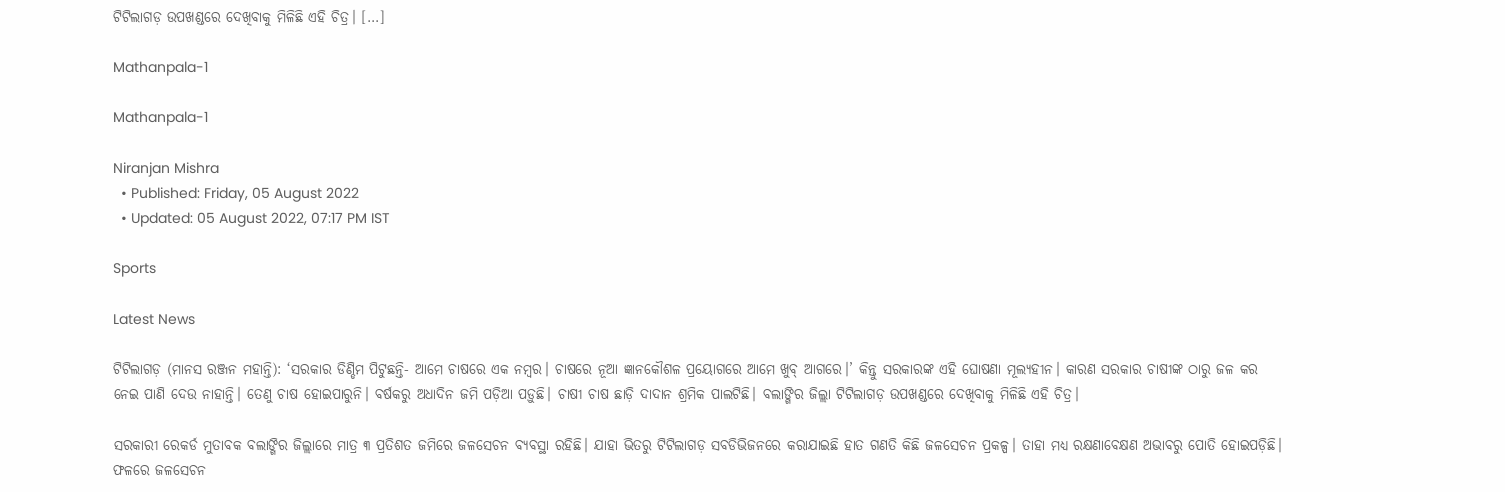ଟିଟିଲାଗଡ଼ ଉପଖଣ୍ଡରେ ଦେଖିବାକୁ ମିଳିଛି ଏହି ଚିତ୍ର। […]

Mathanpala-1

Mathanpala-1

Niranjan Mishra
  • Published: Friday, 05 August 2022
  • Updated: 05 August 2022, 07:17 PM IST

Sports

Latest News

ଟିଟିଲାଗଡ଼ (ମାନସ ରଞ୍ଜନ ମହାନ୍ତି): ‘ସରକାର ଡିଣ୍ଡିମ ପିଟୁଛନ୍ତି- ଆମେ ଚାଷରେ ଏକ ନମ୍ବର। ଚାଷରେ ନୂଆ ଜ୍ଞାନକୌଶଳ ପ୍ରୟୋଗରେ ଆମେ ଖୁବ୍ ଆଗରେ।’ କିନ୍ତୁ ସରକାରଙ୍କ ଏହି ଘୋଷଣା ମୂଲ୍ୟହୀନ। କାରଣ ସରକାର ଚାଷୀଙ୍କ ଠାରୁ ଜଳ କର ନେଇ ପାଣି ଦେଉ ନାହାନ୍ତି। ତେଣୁ ଚାଷ ହୋଇପାରୁନି। ବର୍ଷକରୁ ଅଧାଦିନ ଜମି ପଡ଼ିଆ ପଡ଼ୁଛି। ଚାଷୀ ଚାଷ ଛାଡ଼ି ଦାଦାନ ଶ୍ରମିକ ପାଲଟିଛି। ବଲାଙ୍ଗିର ଜିଲ୍ଲା ଟିଟିଲାଗଡ଼ ଉପଖଣ୍ଡରେ ଦେଖିବାକୁ ମିଳିଛି ଏହି ଚିତ୍ର।

ସରକାରୀ ରେକର୍ଡ ମୁତାବକ ବଲାଙ୍ଗିର ଜିଲ୍ଲାରେ ମାତ୍ର ୩ ପ୍ରତିଶତ ଜମିରେ ଜଳସେଚନ ବ୍ୟବସ୍ଥା ରହିଛି। ଯାହା ଭିତରୁ ଟିଟିଲାଗଡ଼ ସବଡିଭିଜନରେ କରାଯାଇଛି ହାତ ଗଣତି କିଛି ଜଳସେଚନ ପ୍ରକଳ୍ପ। ତାହା ମଧ୍ୟ ରକ୍ଷଣାବେକ୍ଷଣ ଅଭାବରୁ ପୋତି ହୋଇପଡ଼ିଛି। ଫଳରେ ଜଳସେଚନ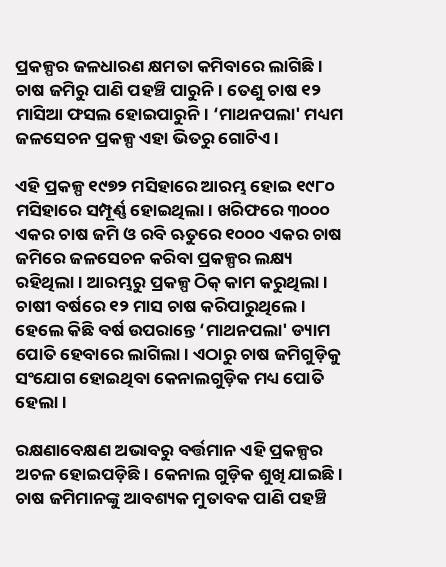ପ୍ରକଳ୍ପର ଜଳଧାରଣ କ୍ଷମତା କମିବାରେ ଲାଗିଛି। ଚାଷ ଜମିରୁ ପାଣି ପହଞ୍ଚି ପାରୁନି। ତେଣୁ ଚାଷ ୧୨ ମାସିଆ ଫସଲ ହୋଇପାରୁନି। ‘ମାଥନପଲା' ମଧ୍ୟମ ଜଳସେଚନ ପ୍ରକଳ୍ପ ଏହା ଭିତରୁ ଗୋଟିଏ।

ଏହି ପ୍ରକଳ୍ପ ୧୯୭୨ ମସିହାରେ ଆରମ୍ଭ ହୋଇ ୧୯୮୦ ମସିହାରେ ସମ୍ପୂର୍ଣ୍ଣ ହୋଇଥିଲା। ଖରିଫରେ ୩୦୦୦ ଏକର ଚାଷ ଜମି ଓ ରବି ଋତୁରେ ୧୦୦୦ ଏକର ଚାଷ ଜମିରେ ଜଳସେଚନ କରିବା ପ୍ରକଳ୍ପର ଲକ୍ଷ୍ୟ ରହିଥିଲା। ଆରମ୍ଭରୁ ପ୍ରକଳ୍ପ ଠିକ୍ କାମ କରୁଥିଲା। ଚାଷୀ ବର୍ଷରେ ୧୨ ମାସ ଚାଷ କରିପାରୁଥିଲେ। ହେଲେ କିଛି ବର୍ଷ ଉପରାନ୍ତେ ‘ମାଥନପଲା' ଡ୍ୟାମ ପୋତି ହେବାରେ ଲାଗିଲା। ଏଠାରୁ ଚାଷ ଜମିଗୁଡ଼ିକୁ ସଂଯୋଗ ହୋଇଥିବା କେନାଲଗୁଡ଼ିକ ମଧ୍ୟ ପୋତି ହେଲା।

ରକ୍ଷଣାବେକ୍ଷଣ ଅଭାବରୁ ବର୍ତ୍ତମାନ ଏହି ପ୍ରକଳ୍ପର ଅଚଳ ହୋଇପଡ଼ିଛି। କେନାଲ ଗୁଡ଼ିକ ଶୁଖି ଯାଇଛି। ଚାଷ ଜମିମାନଙ୍କୁ ଆବଶ୍ୟକ ମୁତାବକ ପାଣି ପହଞ୍ଚି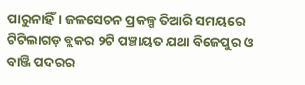ପାରୁନାହିଁ। ଜଳସେଚନ ପ୍ରକଳ୍ପ ତିଆରି ସମୟରେ ଟିଟିଲାଗଡ଼ ବ୍ଲକର ୨ଟି ପଞ୍ଚାୟତ ଯଥା ବିଜେପୁର ଓ ବାଞ୍ଜି ପଦରର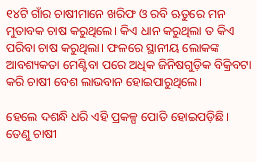୧୪ଟି ଗାଁର ଚାଷୀମାନେ ଖରିଫ ଓ ରବି ଋତୁରେ ମନ ମୁତାବକ ଚାଷ କରୁଥିଲେ। କିଏ ଧାନ କରୁଥିଲା ତ କିଏ ପରିବା ଚାଷ କରୁଥିଲା। ଫଳରେ ସ୍ଥାନୀୟ ଲୋକଙ୍କ ଆବଶ୍ୟକତା ମେଣ୍ଟିବା ପରେ ଅଧିକ ଜିନିଷଗୁଡ଼ିକ ବିକ୍ରିବଟା କରି ଚାଷୀ ବେଶ ଲାଭବାନ ହୋଇପାରୁଥିଲେ।

ହେଲେ ଦଶନ୍ଧି ଧରି ଏହି ପ୍ରକଳ୍ପ ପୋତି ହୋଇପଡ଼ିଛି। ତେଣୁ ଚାଷୀ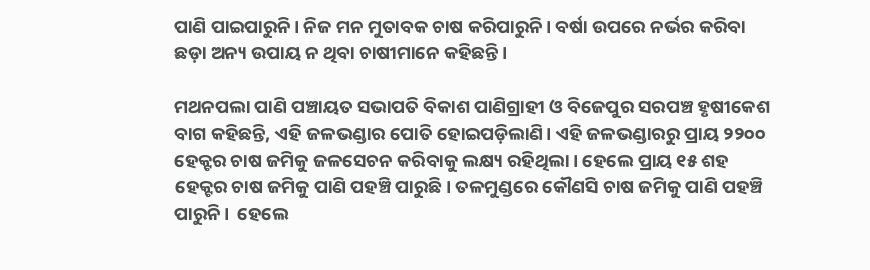ପାଣି ପାଇପାରୁନି। ନିଜ ମନ ମୁତାବକ ଚାଷ କରିପାରୁନି। ବର୍ଷା ଉପରେ ନର୍ଭର କରିବା ଛଡ଼ା ଅନ୍ୟ ଉପାୟ ନ ଥିବା ଚାଷୀମାନେ କହିଛନ୍ତି।

ମଥନପଲା ପାଣି ପଞ୍ଚାୟତ ସଭାପତି ବିକାଶ ପାଣିଗ୍ରାହୀ ଓ ବିଜେପୁର ସରପଞ୍ଚ ହୃଷୀକେଶ ବାଗ କହିଛନ୍ତି, ଏହି ଜଳଭଣ୍ଡାର ପୋତି ହୋଇପଡ଼ିଲାଣି। ଏହି ଜଳଭଣ୍ଡାରରୁ ପ୍ରାୟ ୨୨୦୦ ହେକ୍ଟର ଚାଷ ଜମିକୁ ଜଳସେଚନ କରିବାକୁ ଲକ୍ଷ୍ୟ ରହିଥିଲା। ହେଲେ ପ୍ରାୟ ୧୫ ଶହ ହେକ୍ଟର ଚାଷ ଜମିକୁ ପାଣି ପହଞ୍ଚି ପାରୁଛି। ତଳମୁଣ୍ଡରେ କୌଣସି ଚାଷ ଜମିକୁ ପାଣି ପହଞ୍ଚି ପାରୁନି।  ହେଲେ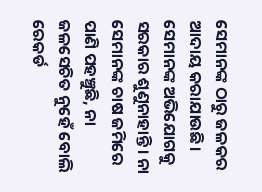ସେମାନଙ୍କ ଠାରୁ ଜଳକର ଆଦାୟ କରାଯାଉଛି। ସେମାନଙ୍କ ଅଭିଯୋଗକୁ ସରକାର ଶୁଣୁନାହାନ୍ତି। ନା ସେମାନଙ୍କ ଚାଷ ଜମିରେ ପାଣି ପହଞ୍ଚୁଛି, ନା ଜଳସେଚିତ ନୁହେଁ ବୋଲି ରେକର୍ଡ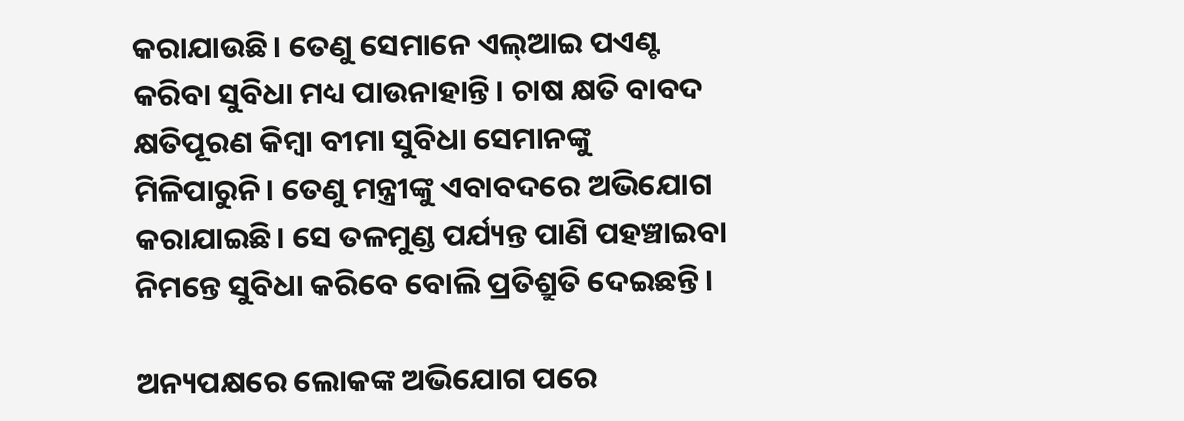କରାଯାଉଛି। ତେଣୁ ସେମାନେ ଏଲ୍‌ଆଇ ପଏଣ୍ଟ କରିବା ସୁବିଧା ମଧ୍ୟ ପାଉନାହାନ୍ତି। ଚାଷ କ୍ଷତି ବାବଦ କ୍ଷତିପୂରଣ କିମ୍ବା ବୀମା ସୁବିଧା ସେମାନଙ୍କୁ ମିଳିପାରୁନି। ତେଣୁ ମନ୍ତ୍ରୀଙ୍କୁ ଏବାବଦରେ ଅଭିଯୋଗ କରାଯାଇଛି। ସେ ତଳମୁଣ୍ଡ ପର୍ଯ୍ୟନ୍ତ ପାଣି ପହଞ୍ଚାଇବା ନିମନ୍ତେ ସୁବିଧା କରିବେ ବୋଲି ପ୍ରତିଶ୍ରୁତି ଦେଇଛନ୍ତି।

ଅନ୍ୟପକ୍ଷରେ ଲୋକଙ୍କ ଅଭିଯୋଗ ପରେ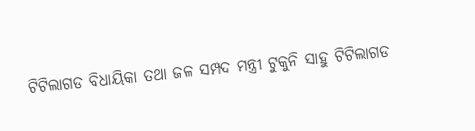ଟିଟିଲାଗଡ ବିଧାୟିକା ତଥା ଜଳ ସମ୍ପଦ ମନ୍ତ୍ରୀ ଟୁକୁନି ସାହୁ ଟିଟିଲାଗଡ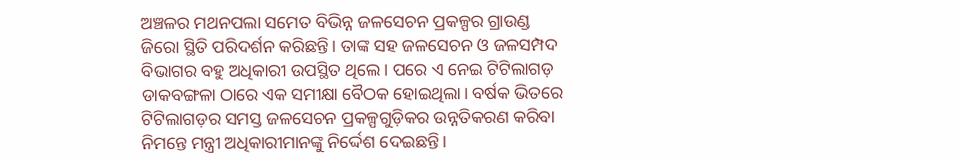ଅଞ୍ଚଳର ମଥନପଲା ସମେତ ବିଭିନ୍ନ ଜଳସେଚନ ପ୍ରକଳ୍ପର ଗ୍ରାଉଣ୍ଡ ଜିରୋ ସ୍ଥିତି ପରିଦର୍ଶନ କରିଛନ୍ତି। ତାଙ୍କ ସହ ଜଳସେଚନ ଓ ଜଳସମ୍ପଦ ବିଭାଗର ବହୁ ଅଧିକାରୀ ଉପସ୍ଥିତ ଥିଲେ। ପରେ ଏ ନେଇ ଟିଟିଲାଗଡ଼ ଡାକବଙ୍ଗଳା ଠାରେ ଏକ ସମୀକ୍ଷା ବୈଠକ ହୋଇଥିଲା। ବର୍ଷକ ଭିତରେ ଟିଟିଲାଗଡ଼ର ସମସ୍ତ ଜଳସେଚନ ପ୍ରକଳ୍ପଗୁଡ଼ିକର ଉନ୍ନତିକରଣ କରିବା ନିମନ୍ତେ ମନ୍ତ୍ରୀ ଅଧିକାରୀମାନଙ୍କୁ ନିର୍ଦ୍ଦେଶ ଦେଇଛନ୍ତି।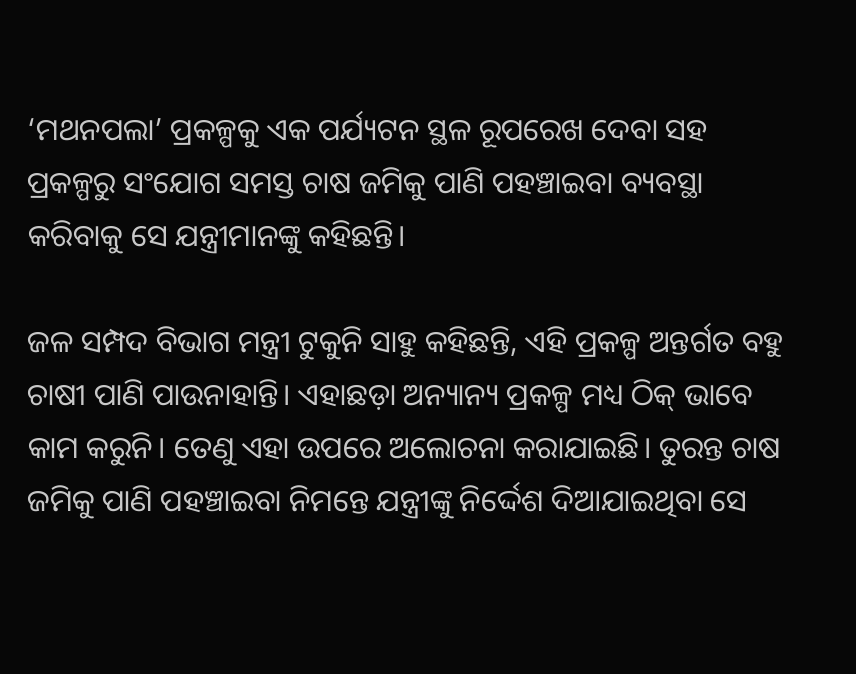‘ମଥନପଲା’ ପ୍ରକଳ୍ପକୁ ଏକ ପର୍ଯ୍ୟଟନ ସ୍ଥଳ ରୂପରେଖ ଦେବା ସହ ପ୍ରକଳ୍ପରୁ ସଂଯୋଗ ସମସ୍ତ ଚାଷ ଜମିକୁ ପାଣି ପହଞ୍ଚାଇବା ବ୍ୟବସ୍ଥା କରିବାକୁ ସେ ଯନ୍ତ୍ରୀମାନଙ୍କୁ କହିଛନ୍ତି।

ଜଳ ସମ୍ପଦ ବିଭାଗ ମନ୍ତ୍ରୀ ଟୁକୁନି ସାହୁ କହିଛନ୍ତି, ଏହି ପ୍ରକଳ୍ପ ଅନ୍ତର୍ଗତ ବହୁ ଚାଷୀ ପାଣି ପାଉନାହାନ୍ତି। ଏହାଛଡ଼ା ଅନ୍ୟାନ୍ୟ ପ୍ରକଳ୍ପ ମଧ୍ୟ ଠିକ୍ ଭାବେ କାମ କରୁନି। ତେଣୁ ଏହା ଉପରେ ଅଲୋଚନା କରାଯାଇଛି। ତୁରନ୍ତ ଚାଷ ଜମିକୁ ପାଣି ପହଞ୍ଚାଇବା ନିମନ୍ତେ ଯନ୍ତ୍ରୀଙ୍କୁ ନିର୍ଦ୍ଦେଶ ଦିଆଯାଇଥିବା ସେ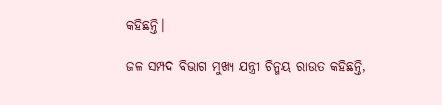କହିଛନ୍ତି।

ଜଳ ସମ୍ପଦ ବିଭାଗ ମୁଖ୍ୟ ଯନ୍ତ୍ରୀ ଚିନ୍ମୟ ରାଉତ କହିଛନ୍ତି,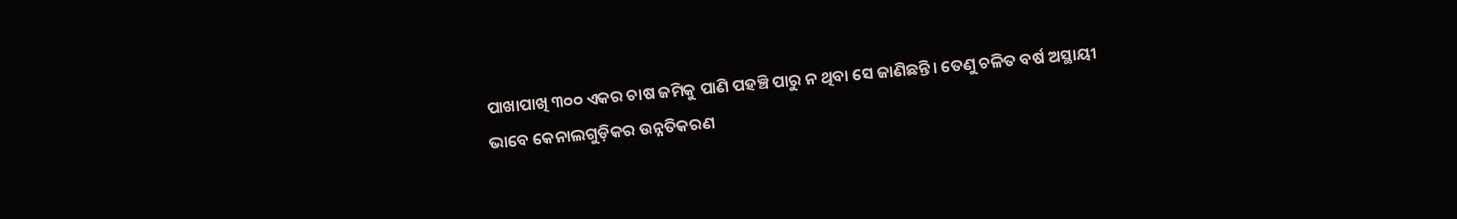ପାଖାପାଖି ୩୦୦ ଏକର ଚାଷ ଜମିକୁ ପାଣି ପହଞ୍ଚି ପାରୁ ନ ଥିବା ସେ ଜାଣିଛନ୍ତି। ତେଣୁ ଚଳିତ ବର୍ଷ ଅସ୍ଥାୟୀ ଭାବେ କେନାଲଗୁଡ଼ିକର ଉନ୍ନତିକରଣ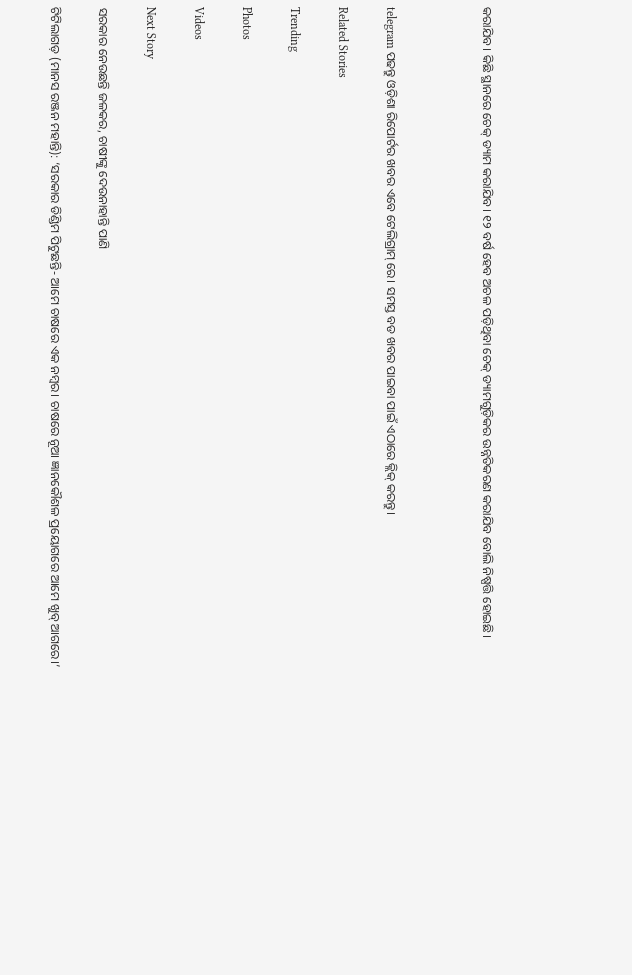କରାଯିବ। କିଛି ସ୍ଥାନରେ ଚେକ୍ ଡ୍ୟାମ କରାଯିବ। ୧୨ ବର୍ଷ ହେବ ଅଚଳ ପଡ଼ିଥିବା ଚେକ୍ ଡ୍ୟାମଗୁଡ଼ିକର ଉନ୍ନତିକରଣ କରାଯିବ ବୋଲି ନିଷ୍ପତ୍ତି ହୋଇଛି।



telegram ପଢନ୍ତୁ ଓଡ଼ିଶା ରିପୋର୍ଟର ଖବର ଏବେ ଟେଲିଗ୍ରାମ୍ ରେ। ସମସ୍ତ ବଡ ଖବର ପାଇବା ପାଇଁ ଏଠାରେ କ୍ଲିକ୍ କରନ୍ତୁ।

Related Stories

Trending

Photos

Videos

Next Story

ସରକାର ନେଉଛନ୍ତି ଜଳକର, ଚାଷୀଙ୍କୁ ଦେଉନାହାନ୍ତି ପାଣି

ଟିଟିଲାଗଡ଼ (ମାନସ ରଞ୍ଜନ ମହାନ୍ତି): ‘ସରକାର ଡିଣ୍ଡିମ ପିଟୁଛନ୍ତି- ଆମେ ଚାଷରେ ଏକ ନମ୍ବର। ଚାଷରେ ନୂଆ ଜ୍ଞାନକୌଶଳ ପ୍ରୟୋଗରେ ଆମେ ଖୁବ୍ ଆଗରେ।’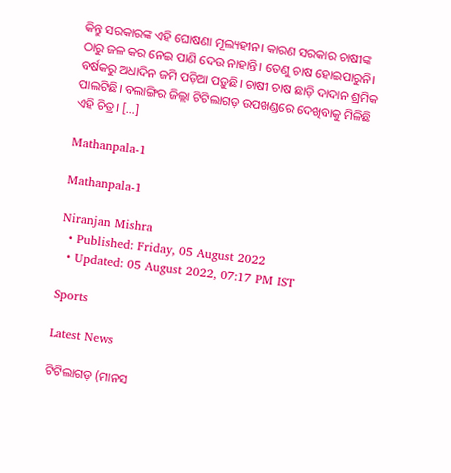କିନ୍ତୁ ସରକାରଙ୍କ ଏହି ଘୋଷଣା ମୂଲ୍ୟହୀନ। କାରଣ ସରକାର ଚାଷୀଙ୍କ ଠାରୁ ଜଳ କର ନେଇ ପାଣି ଦେଉ ନାହାନ୍ତି। ତେଣୁ ଚାଷ ହୋଇପାରୁନି। ବର୍ଷକରୁ ଅଧାଦିନ ଜମି ପଡ଼ିଆ ପଡ଼ୁଛି। ଚାଷୀ ଚାଷ ଛାଡ଼ି ଦାଦାନ ଶ୍ରମିକ ପାଲଟିଛି। ବଲାଙ୍ଗିର ଜିଲ୍ଲା ଟିଟିଲାଗଡ଼ ଉପଖଣ୍ଡରେ ଦେଖିବାକୁ ମିଳିଛି ଏହି ଚିତ୍ର। […]

Mathanpala-1

Mathanpala-1

Niranjan Mishra
  • Published: Friday, 05 August 2022
  • Updated: 05 August 2022, 07:17 PM IST

Sports

Latest News

ଟିଟିଲାଗଡ଼ (ମାନସ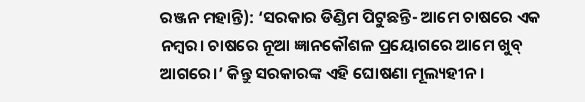ରଞ୍ଜନ ମହାନ୍ତି): ‘ସରକାର ଡିଣ୍ଡିମ ପିଟୁଛନ୍ତି- ଆମେ ଚାଷରେ ଏକ ନମ୍ବର। ଚାଷରେ ନୂଆ ଜ୍ଞାନକୌଶଳ ପ୍ରୟୋଗରେ ଆମେ ଖୁବ୍ ଆଗରେ।’ କିନ୍ତୁ ସରକାରଙ୍କ ଏହି ଘୋଷଣା ମୂଲ୍ୟହୀନ।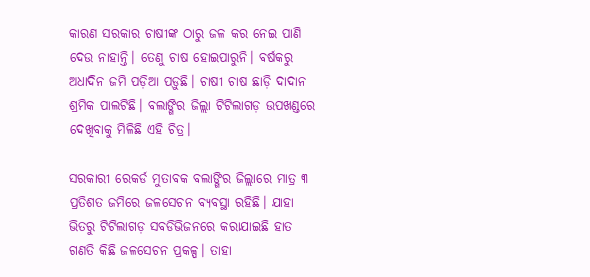କାରଣ ସରକାର ଚାଷୀଙ୍କ ଠାରୁ ଜଳ କର ନେଇ ପାଣି ଦେଉ ନାହାନ୍ତି। ତେଣୁ ଚାଷ ହୋଇପାରୁନି। ବର୍ଷକରୁ ଅଧାଦିନ ଜମି ପଡ଼ିଆ ପଡ଼ୁଛି। ଚାଷୀ ଚାଷ ଛାଡ଼ି ଦାଦାନ ଶ୍ରମିକ ପାଲଟିଛି। ବଲାଙ୍ଗିର ଜିଲ୍ଲା ଟିଟିଲାଗଡ଼ ଉପଖଣ୍ଡରେ ଦେଖିବାକୁ ମିଳିଛି ଏହି ଚିତ୍ର।

ସରକାରୀ ରେକର୍ଡ ମୁତାବକ ବଲାଙ୍ଗିର ଜିଲ୍ଲାରେ ମାତ୍ର ୩ ପ୍ରତିଶତ ଜମିରେ ଜଳସେଚନ ବ୍ୟବସ୍ଥା ରହିଛି। ଯାହା ଭିତରୁ ଟିଟିଲାଗଡ଼ ସବଡିଭିଜନରେ କରାଯାଇଛି ହାତ ଗଣତି କିଛି ଜଳସେଚନ ପ୍ରକଳ୍ପ। ତାହା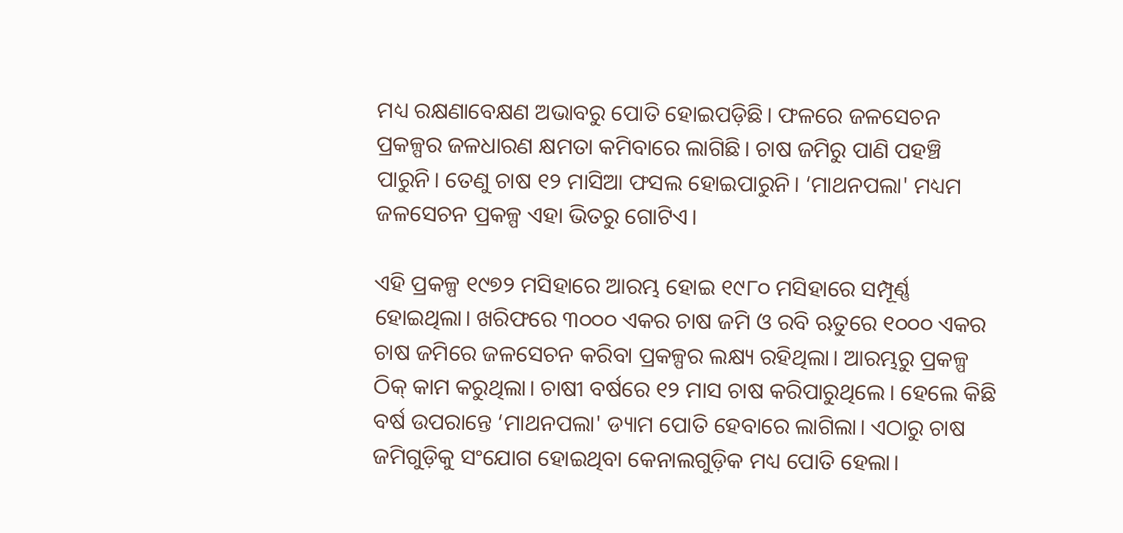ମଧ୍ୟ ରକ୍ଷଣାବେକ୍ଷଣ ଅଭାବରୁ ପୋତି ହୋଇପଡ଼ିଛି। ଫଳରେ ଜଳସେଚନ ପ୍ରକଳ୍ପର ଜଳଧାରଣ କ୍ଷମତା କମିବାରେ ଲାଗିଛି। ଚାଷ ଜମିରୁ ପାଣି ପହଞ୍ଚି ପାରୁନି। ତେଣୁ ଚାଷ ୧୨ ମାସିଆ ଫସଲ ହୋଇପାରୁନି। ‘ମାଥନପଲା' ମଧ୍ୟମ ଜଳସେଚନ ପ୍ରକଳ୍ପ ଏହା ଭିତରୁ ଗୋଟିଏ।

ଏହି ପ୍ରକଳ୍ପ ୧୯୭୨ ମସିହାରେ ଆରମ୍ଭ ହୋଇ ୧୯୮୦ ମସିହାରେ ସମ୍ପୂର୍ଣ୍ଣ ହୋଇଥିଲା। ଖରିଫରେ ୩୦୦୦ ଏକର ଚାଷ ଜମି ଓ ରବି ଋତୁରେ ୧୦୦୦ ଏକର ଚାଷ ଜମିରେ ଜଳସେଚନ କରିବା ପ୍ରକଳ୍ପର ଲକ୍ଷ୍ୟ ରହିଥିଲା। ଆରମ୍ଭରୁ ପ୍ରକଳ୍ପ ଠିକ୍ କାମ କରୁଥିଲା। ଚାଷୀ ବର୍ଷରେ ୧୨ ମାସ ଚାଷ କରିପାରୁଥିଲେ। ହେଲେ କିଛି ବର୍ଷ ଉପରାନ୍ତେ ‘ମାଥନପଲା' ଡ୍ୟାମ ପୋତି ହେବାରେ ଲାଗିଲା। ଏଠାରୁ ଚାଷ ଜମିଗୁଡ଼ିକୁ ସଂଯୋଗ ହୋଇଥିବା କେନାଲଗୁଡ଼ିକ ମଧ୍ୟ ପୋତି ହେଲା।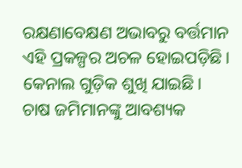ରକ୍ଷଣାବେକ୍ଷଣ ଅଭାବରୁ ବର୍ତ୍ତମାନ ଏହି ପ୍ରକଳ୍ପର ଅଚଳ ହୋଇପଡ଼ିଛି। କେନାଲ ଗୁଡ଼ିକ ଶୁଖି ଯାଇଛି। ଚାଷ ଜମିମାନଙ୍କୁ ଆବଶ୍ୟକ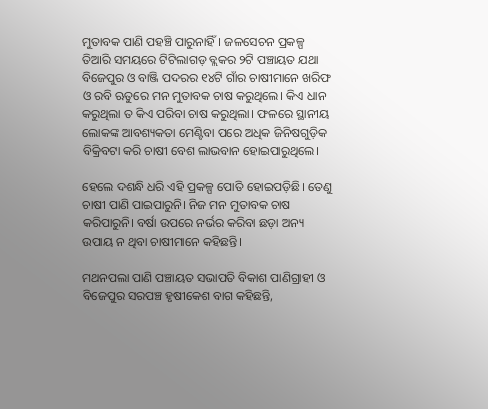ମୁତାବକ ପାଣି ପହଞ୍ଚି ପାରୁନାହିଁ। ଜଳସେଚନ ପ୍ରକଳ୍ପ ତିଆରି ସମୟରେ ଟିଟିଲାଗଡ଼ ବ୍ଲକର ୨ଟି ପଞ୍ଚାୟତ ଯଥା ବିଜେପୁର ଓ ବାଞ୍ଜି ପଦରର ୧୪ଟି ଗାଁର ଚାଷୀମାନେ ଖରିଫ ଓ ରବି ଋତୁରେ ମନ ମୁତାବକ ଚାଷ କରୁଥିଲେ। କିଏ ଧାନ କରୁଥିଲା ତ କିଏ ପରିବା ଚାଷ କରୁଥିଲା। ଫଳରେ ସ୍ଥାନୀୟ ଲୋକଙ୍କ ଆବଶ୍ୟକତା ମେଣ୍ଟିବା ପରେ ଅଧିକ ଜିନିଷଗୁଡ଼ିକ ବିକ୍ରିବଟା କରି ଚାଷୀ ବେଶ ଲାଭବାନ ହୋଇପାରୁଥିଲେ।

ହେଲେ ଦଶନ୍ଧି ଧରି ଏହି ପ୍ରକଳ୍ପ ପୋତି ହୋଇପଡ଼ିଛି। ତେଣୁ ଚାଷୀ ପାଣି ପାଇପାରୁନି। ନିଜ ମନ ମୁତାବକ ଚାଷ କରିପାରୁନି। ବର୍ଷା ଉପରେ ନର୍ଭର କରିବା ଛଡ଼ା ଅନ୍ୟ ଉପାୟ ନ ଥିବା ଚାଷୀମାନେ କହିଛନ୍ତି।

ମଥନପଲା ପାଣି ପଞ୍ଚାୟତ ସଭାପତି ବିକାଶ ପାଣିଗ୍ରାହୀ ଓ ବିଜେପୁର ସରପଞ୍ଚ ହୃଷୀକେଶ ବାଗ କହିଛନ୍ତି,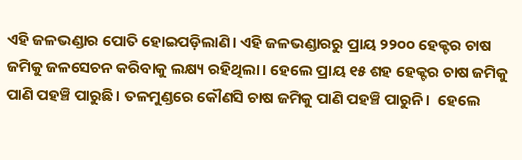ଏହି ଜଳଭଣ୍ଡାର ପୋତି ହୋଇପଡ଼ିଲାଣି। ଏହି ଜଳଭଣ୍ଡାରରୁ ପ୍ରାୟ ୨୨୦୦ ହେକ୍ଟର ଚାଷ ଜମିକୁ ଜଳସେଚନ କରିବାକୁ ଲକ୍ଷ୍ୟ ରହିଥିଲା। ହେଲେ ପ୍ରାୟ ୧୫ ଶହ ହେକ୍ଟର ଚାଷ ଜମିକୁ ପାଣି ପହଞ୍ଚି ପାରୁଛି। ତଳମୁଣ୍ଡରେ କୌଣସି ଚାଷ ଜମିକୁ ପାଣି ପହଞ୍ଚି ପାରୁନି।  ହେଲେ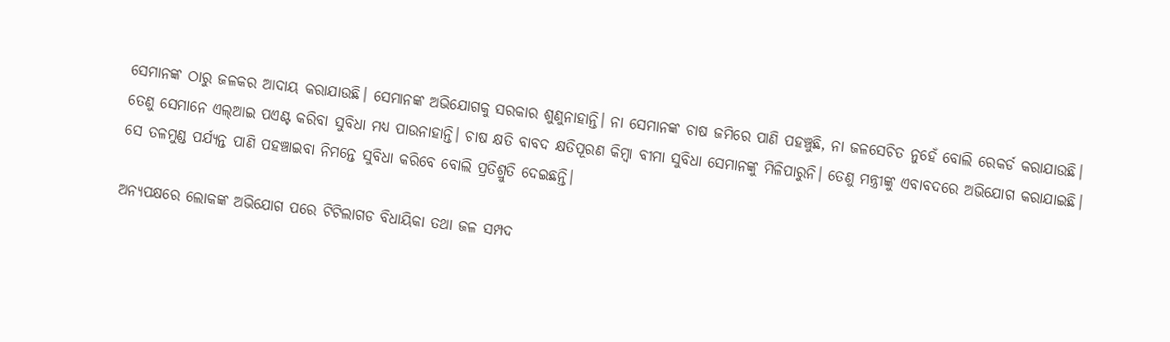ସେମାନଙ୍କ ଠାରୁ ଜଳକର ଆଦାୟ କରାଯାଉଛି। ସେମାନଙ୍କ ଅଭିଯୋଗକୁ ସରକାର ଶୁଣୁନାହାନ୍ତି। ନା ସେମାନଙ୍କ ଚାଷ ଜମିରେ ପାଣି ପହଞ୍ଚୁଛି, ନା ଜଳସେଚିତ ନୁହେଁ ବୋଲି ରେକର୍ଡ କରାଯାଉଛି। ତେଣୁ ସେମାନେ ଏଲ୍‌ଆଇ ପଏଣ୍ଟ କରିବା ସୁବିଧା ମଧ୍ୟ ପାଉନାହାନ୍ତି। ଚାଷ କ୍ଷତି ବାବଦ କ୍ଷତିପୂରଣ କିମ୍ବା ବୀମା ସୁବିଧା ସେମାନଙ୍କୁ ମିଳିପାରୁନି। ତେଣୁ ମନ୍ତ୍ରୀଙ୍କୁ ଏବାବଦରେ ଅଭିଯୋଗ କରାଯାଇଛି। ସେ ତଳମୁଣ୍ଡ ପର୍ଯ୍ୟନ୍ତ ପାଣି ପହଞ୍ଚାଇବା ନିମନ୍ତେ ସୁବିଧା କରିବେ ବୋଲି ପ୍ରତିଶ୍ରୁତି ଦେଇଛନ୍ତି।

ଅନ୍ୟପକ୍ଷରେ ଲୋକଙ୍କ ଅଭିଯୋଗ ପରେ ଟିଟିଲାଗଡ ବିଧାୟିକା ତଥା ଜଳ ସମ୍ପଦ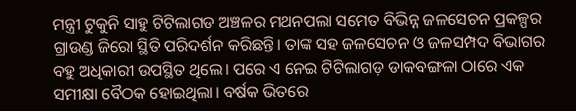ମନ୍ତ୍ରୀ ଟୁକୁନି ସାହୁ ଟିଟିଲାଗଡ ଅଞ୍ଚଳର ମଥନପଲା ସମେତ ବିଭିନ୍ନ ଜଳସେଚନ ପ୍ରକଳ୍ପର ଗ୍ରାଉଣ୍ଡ ଜିରୋ ସ୍ଥିତି ପରିଦର୍ଶନ କରିଛନ୍ତି। ତାଙ୍କ ସହ ଜଳସେଚନ ଓ ଜଳସମ୍ପଦ ବିଭାଗର ବହୁ ଅଧିକାରୀ ଉପସ୍ଥିତ ଥିଲେ। ପରେ ଏ ନେଇ ଟିଟିଲାଗଡ଼ ଡାକବଙ୍ଗଳା ଠାରେ ଏକ ସମୀକ୍ଷା ବୈଠକ ହୋଇଥିଲା। ବର୍ଷକ ଭିତରେ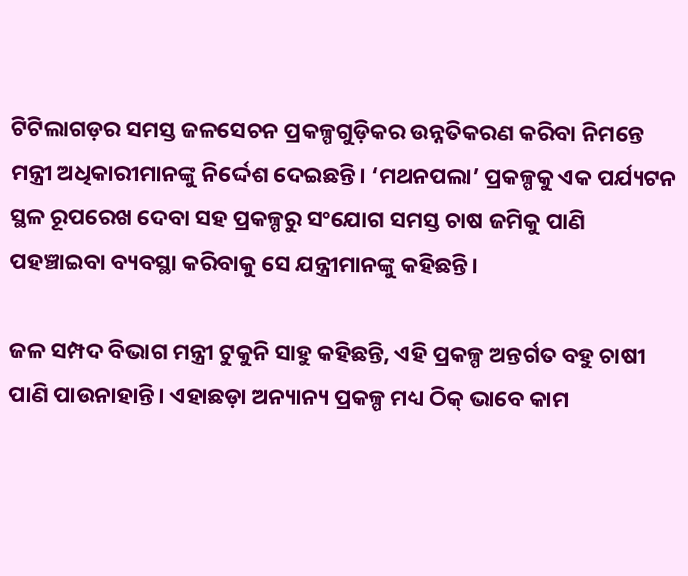ଟିଟିଲାଗଡ଼ର ସମସ୍ତ ଜଳସେଚନ ପ୍ରକଳ୍ପଗୁଡ଼ିକର ଉନ୍ନତିକରଣ କରିବା ନିମନ୍ତେ ମନ୍ତ୍ରୀ ଅଧିକାରୀମାନଙ୍କୁ ନିର୍ଦ୍ଦେଶ ଦେଇଛନ୍ତି। ‘ମଥନପଲା’ ପ୍ରକଳ୍ପକୁ ଏକ ପର୍ଯ୍ୟଟନ ସ୍ଥଳ ରୂପରେଖ ଦେବା ସହ ପ୍ରକଳ୍ପରୁ ସଂଯୋଗ ସମସ୍ତ ଚାଷ ଜମିକୁ ପାଣି ପହଞ୍ଚାଇବା ବ୍ୟବସ୍ଥା କରିବାକୁ ସେ ଯନ୍ତ୍ରୀମାନଙ୍କୁ କହିଛନ୍ତି।

ଜଳ ସମ୍ପଦ ବିଭାଗ ମନ୍ତ୍ରୀ ଟୁକୁନି ସାହୁ କହିଛନ୍ତି, ଏହି ପ୍ରକଳ୍ପ ଅନ୍ତର୍ଗତ ବହୁ ଚାଷୀ ପାଣି ପାଉନାହାନ୍ତି। ଏହାଛଡ଼ା ଅନ୍ୟାନ୍ୟ ପ୍ରକଳ୍ପ ମଧ୍ୟ ଠିକ୍ ଭାବେ କାମ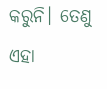କରୁନି। ତେଣୁ ଏହା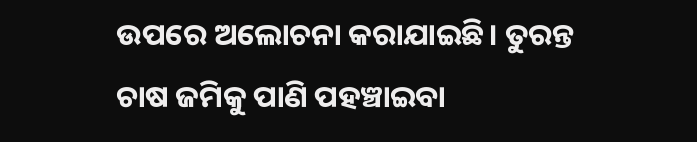ଉପରେ ଅଲୋଚନା କରାଯାଇଛି। ତୁରନ୍ତ ଚାଷ ଜମିକୁ ପାଣି ପହଞ୍ଚାଇବା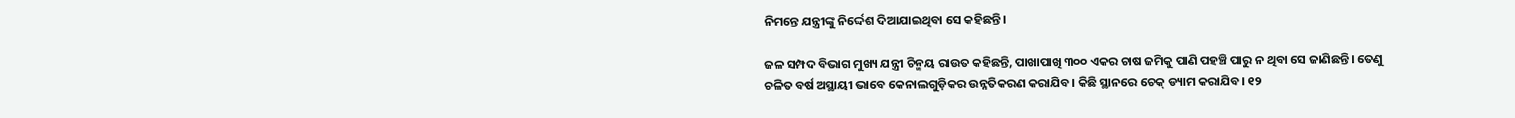ନିମନ୍ତେ ଯନ୍ତ୍ରୀଙ୍କୁ ନିର୍ଦ୍ଦେଶ ଦିଆଯାଇଥିବା ସେ କହିଛନ୍ତି।

ଜଳ ସମ୍ପଦ ବିଭାଗ ମୁଖ୍ୟ ଯନ୍ତ୍ରୀ ଚିନ୍ମୟ ରାଉତ କହିଛନ୍ତି, ପାଖାପାଖି ୩୦୦ ଏକର ଚାଷ ଜମିକୁ ପାଣି ପହଞ୍ଚି ପାରୁ ନ ଥିବା ସେ ଜାଣିଛନ୍ତି। ତେଣୁ ଚଳିତ ବର୍ଷ ଅସ୍ଥାୟୀ ଭାବେ କେନାଲଗୁଡ଼ିକର ଉନ୍ନତିକରଣ କରାଯିବ। କିଛି ସ୍ଥାନରେ ଚେକ୍ ଡ୍ୟାମ କରାଯିବ। ୧୨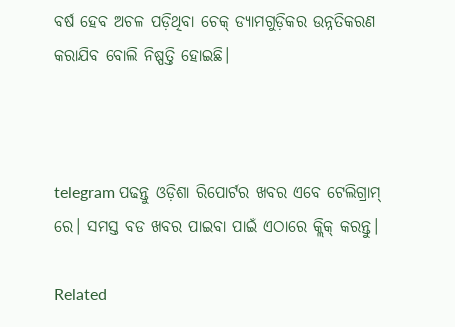ବର୍ଷ ହେବ ଅଚଳ ପଡ଼ିଥିବା ଚେକ୍ ଡ୍ୟାମଗୁଡ଼ିକର ଉନ୍ନତିକରଣ କରାଯିବ ବୋଲି ନିଷ୍ପତ୍ତି ହୋଇଛି।



telegram ପଢନ୍ତୁ ଓଡ଼ିଶା ରିପୋର୍ଟର ଖବର ଏବେ ଟେଲିଗ୍ରାମ୍ ରେ। ସମସ୍ତ ବଡ ଖବର ପାଇବା ପାଇଁ ଏଠାରେ କ୍ଲିକ୍ କରନ୍ତୁ।

Related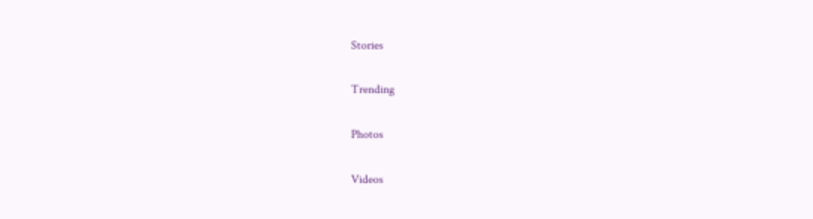Stories

Trending

Photos

Videos